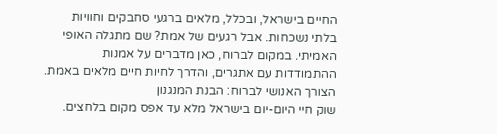החיים בישראל, ובכלל, מלאים ברגעי סחבקים וחוויות בלתי נשכחות. אבל רגעים של אמת? שם מתגלה האופי האמיתי. במקום לברוח, כאן מדברים על אמנות ההתמודדות עם אתגרים, והדרך לחיות חיים מלאים באמת.
הצורך האנושי לברוח: הבנת המנגנון
שוק חיי היום-יום בישראל מלא עד אפס מקום בלחצים.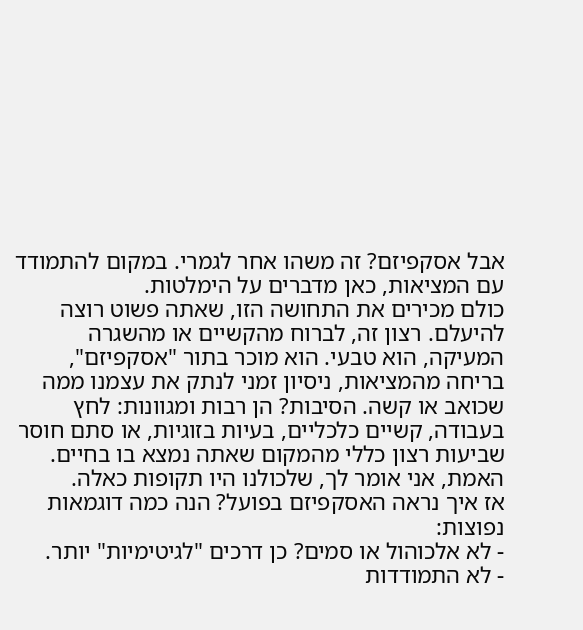אבל אסקפיזם? זה משהו אחר לגמרי. במקום להתמודד עם המציאות, כאן מדברים על הימלטות.
כולם מכירים את התחושה הזו, שאתה פשוט רוצה להיעלם. רצון זה, לברוח מהקשיים או מהשגרה המעיקה, הוא טבעי. הוא מוכר בתור "אסקפיזם", בריחה מהמציאות, ניסיון זמני לנתק את עצמנו ממה שכואב או קשה. הסיבות? הן רבות ומגוונות: לחץ בעבודה, קשיים כלכליים, בעיות בזוגיות, או סתם חוסר שביעות רצון כללי מהמקום שאתה נמצא בו בחיים.
האמת, אני אומר לך, שלכולנו היו תקופות כאלה.
אז איך נראה האסקפיזם בפועל? הנה כמה דוגמאות נפוצות:
- לא אלכוהול או סמים? כן דרכים "לגיטימיות" יותר.
- לא התמודדות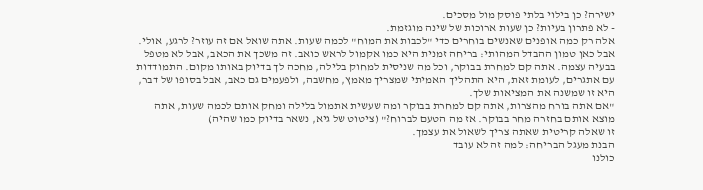ישירה? כן בילוי בלתי פוסק מול מסכים.
- לא פתרון בעיות? כן שעות ארוכות של שינה מוגזמת.
אלה רק כמה אופנים שאנשים בוחרים כדי "לכבות את המוח" לכמה שעות. אתה שואל אם זה עוזר? לרגע, אולי.
אבל כאן טמון ההבדל המהותי: בריחה זמנית היא כמו אקמול לראש כואב. זה משכך את הכאב, אבל לא מטפל בבעיה עצמה. אתה קם למחרת בבוקר, וכל מה שניסית למחוק בלילה, מחכה לך בדיוק באותו מקום. התמודדות עם אתגרים, לעומת זאת, היא התהליך האמיתי שמצריך מאמץ, מחשבה, ולפעמים גם כאב, אבל בסופו של דבר, היא זו שמשנה את המציאות שלך.
"אם אתה בורח מהצרות, אתה קם למחרת בבוקר ומה שעשית אתמול בלילה ומחק אותם לכמה שעות, אתה מוצא אותם בחזרה מחר בבוקר. אז מה הטעם לברוח?" (ציטוט של גיא, נשאר בדיוק כמו שהיה)
זו שאלה קריטית שאתה צריך לשאול את עצמך.
הבנת מעגל הבריחה: למה זה לא עובד
כולנו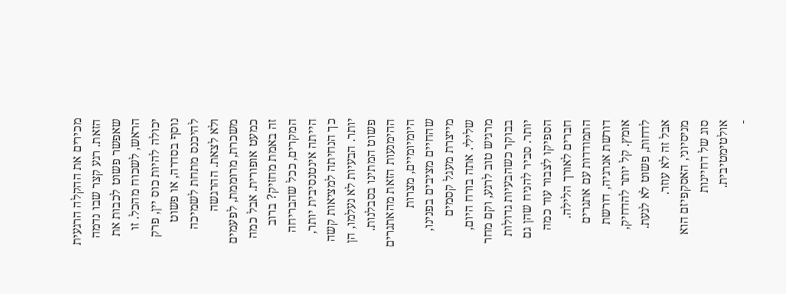מכירים את ההקלה הרגעית הזאת. רגע קצר שבו נדמה שאפשר פשוט לכבות את הראש, לשכוח מהכל. זו יכולה להיות כוס יין, פרק נוסף בסדרה, או פשוט להיכנס מתחת לשמיכה ולא לצאת. ההרגשה משכרת, מרוממת, לפעמים כמעט אופורית. אבל כמה זה באמת מחזיק? ברוב המקרים, ככל שהבריחה הייתה אינטנסיבית יותר, כך הנחיתה למציאות קשה יותר. הבעיות לא נעלמו, הן פשוט המתינו בסבלנות.
ההימנעות הזאת מהאתגרים היומיומיים, מצרות שהחיים מציבים בפנינו, מייצרת מעגל קסמים שלילי. אתה בורח היום, מרגיש טוב לרגע, וקם מחר בבוקר כשהבעיות גדולות יותר. סביר להניח שהן גם הספיקו לצבור עוד כמה חברים לאורך הלילה. התמודדות עם אתגרים דורשת אנרגיה, דורשת אומץ. קל יותר להדחיק, לדחות, פשוט לא לגעת. אבל זה לא עוזר.
מניסיוני, האסקפיזם הוא סוג של דחיינות אולטימטיבית.
-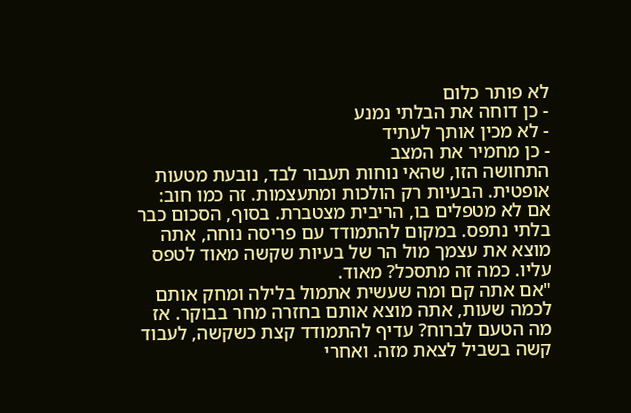לא פותר כלום
- כן דוחה את הבלתי נמנע
- לא מכין אותך לעתיד
- כן מחמיר את המצב
התחושה הזו, שהאי נוחות תעבור לבד, נובעת מטעות אופטית. הבעיות רק הולכות ומתעצמות. זה כמו חוב: אם לא מטפלים בו, הריבית מצטברת. בסוף, הסכום כבר בלתי נתפס. במקום להתמודד עם פריסה נוחה, אתה מוצא את עצמך מול הר של בעיות שקשה מאוד לטפס עליו. כמה זה מתסכל? מאוד.
"אם אתה קם ומה שעשית אתמול בלילה ומחק אותם לכמה שעות, אתה מוצא אותם בחזרה מחר בבוקר. אז מה הטעם לברוח? עדיף להתמודד קצת כשקשה, לעבוד קשה בשביל לצאת מזה. ואחרי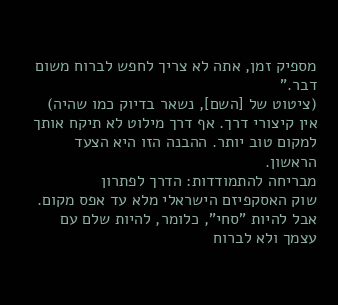מספיק זמן, אתה לא צריך לחפש לברוח משום דבר."
(ציטוט של [השם], נשאר בדיוק כמו שהיה)
אין קיצורי דרך. אף דרך מילוט לא תיקח אותך למקום טוב יותר. ההבנה הזו היא הצעד הראשון.
מבריחה להתמודדות: הדרך לפתרון
שוק האסקפיזם הישראלי מלא עד אפס מקום. אבל להיות "סחי", כלומר, להיות שלם עם עצמך ולא לברוח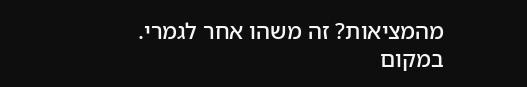מהמציאות? זה משהו אחר לגמרי. במקום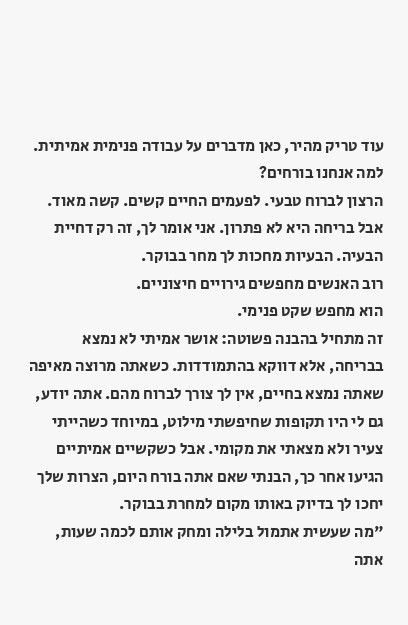עוד טריק מהיר, כאן מדברים על עבודה פנימית אמיתית.
למה אנחנו בורחים?
הרצון לברוח טבעי. לפעמים החיים קשים. קשה מאוד. אבל בריחה היא לא פתרון. אני אומר לך, זה רק דחיית הבעיה. הבעיות מחכות לך מחר בבוקר.
רוב האנשים מחפשים גירויים חיצוניים.
הוא מחפש שקט פנימי.
זה מתחיל בהבנה פשוטה: אושר אמיתי לא נמצא בבריחה, אלא דווקא בהתמודדות. כשאתה מרוצה מאיפה שאתה נמצא בחיים, אין לך צורך לברוח מהם. אתה יודע, גם לי היו תקופות שחיפשתי מילוט, במיוחד כשהייתי צעיר ולא מצאתי את מקומי. אבל כשקשיים אמיתיים הגיעו אחר כך, הבנתי שאם אתה בורח היום, הצרות שלך יחכו לך בדיוק באותו מקום למחרת בבוקר.
"מה שעשית אתמול בלילה ומחק אותם לכמה שעות, אתה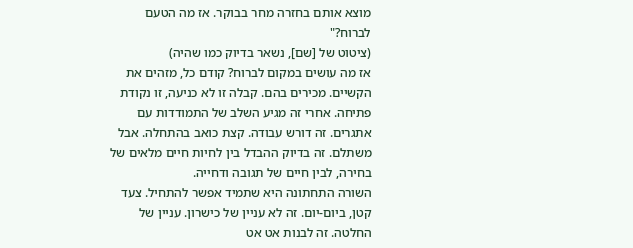מוצא אותם בחזרה מחר בבוקר. אז מה הטעם לברוח?"
(ציטוט של [שם], נשאר בדיוק כמו שהיה)
אז מה עושים במקום לברוח? קודם כל, מזהים את הקשיים. מכירים בהם. קבלה זו לא כניעה, זו נקודת פתיחה. אחרי זה מגיע השלב של התמודדות עם אתגרים. זה דורש עבודה. קצת כואב בהתחלה. אבל משתלם. זה בדיוק ההבדל בין לחיות חיים מלאים של בחירה, לבין חיים של תגובה ודחייה.
השורה התחתונה היא שתמיד אפשר להתחיל. צעד קטן, ביום-יום. זה לא עניין של כישרון. עניין של החלטה. זה לבנות אט אט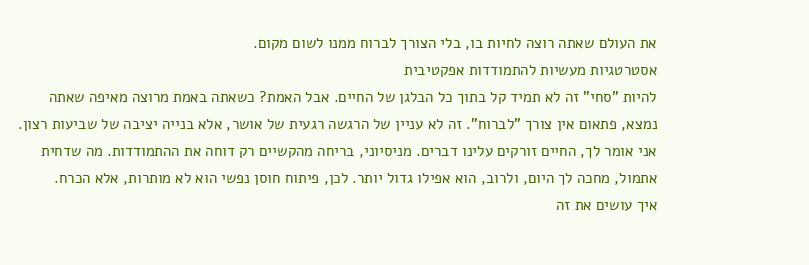את העולם שאתה רוצה לחיות בו, בלי הצורך לברוח ממנו לשום מקום.
אסטרטגיות מעשיות להתמודדות אפקטיבית
להיות "סחי" זה לא תמיד קל בתוך כל הבלגן של החיים. אבל האמת? כשאתה באמת מרוצה מאיפה שאתה נמצא, פתאום אין צורך "לברוח". זה לא עניין של הרגשה רגעית של אושר, אלא בנייה יציבה של שביעות רצון.
אני אומר לך, החיים זורקים עלינו דברים. מניסיוני, בריחה מהקשיים רק דוחה את ההתמודדות. מה שדחית אתמול, מחכה לך היום, ולרוב, הוא אפילו גדול יותר. לכן, פיתוח חוסן נפשי הוא לא מותרות, אלא הכרח.
איך עושים את זה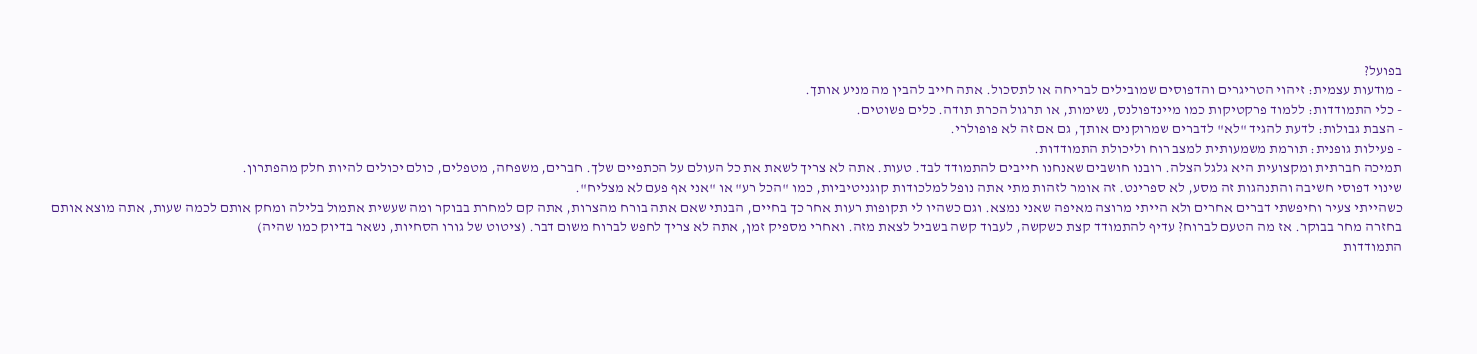בפועל?
- מודעות עצמית: זיהוי הטריגרים והדפוסים שמובילים לבריחה או לתסכול. אתה חייב להבין מה מניע אותך.
- כלי התמודדות: ללמוד פרקטיקות כמו מיינדפולנס, נשימות, או תרגול הכרת תודה. כלים פשוטים.
- הצבת גבולות: לדעת להגיד "לא" לדברים שמרוקנים אותך, גם אם זה לא פופולרי.
- פעילות גופנית: תורמת משמעותית למצב רוח וליכולת התמודדות.
תמיכה חברתית ומקצועית היא גלגל הצלה. רובנו חושבים שאנחנו חייבים להתמודד לבד. טעות. אתה לא צריך לשאת את כל העולם על הכתפיים שלך. חברים, משפחה, מטפלים, כולם יכולים להיות חלק מהפתרון.
שינוי דפוסי חשיבה והתנהגות זה מסע, לא ספרינט. זה אומר לזהות מתי אתה נופל למלכודות קוגניטיביות, כמו "הכל רע" או "אני אף פעם לא מצליח".
כשהייתי צעיר וחיפשתי דברים אחרים ולא הייתי מרוצה מאיפה שאני נמצא. וגם כשהיו לי תקופות רעות אחר כך בחיים, הבנתי שאם אתה בורח מהצרות, אתה קם למחרת בבוקר ומה שעשית אתמול בלילה ומחק אותם לכמה שעות, אתה מוצא אותם בחזרה מחר בבוקר. אז מה הטעם לברוח? עדיף להתמודד קצת כשקשה, לעבוד קשה בשביל לצאת מזה. ואחרי מספיק זמן, אתה לא צריך לחפש לברוח משום דבר. (ציטוט של גורו הסחיות, נשאר בדיוק כמו שהיה)
התמודדות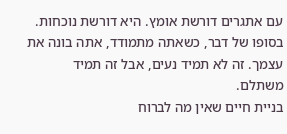עם אתגרים דורשת אומץ. היא דורשת נוכחות. בסופו של דבר, כשאתה מתמודד, אתה בונה את עצמך. זה לא תמיד נעים, אבל זה תמיד משתלם.
בניית חיים שאין מה לברוח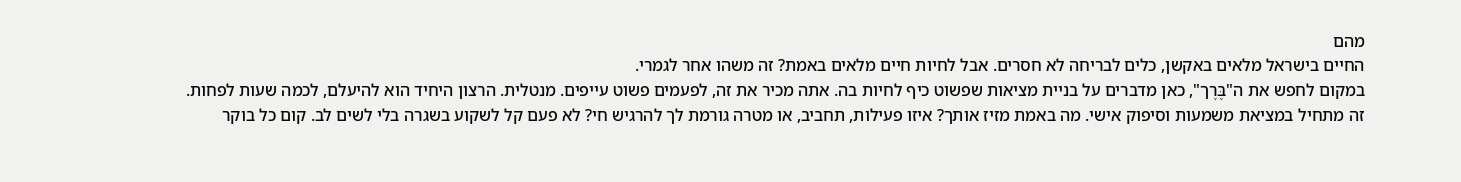מהם
החיים בישראל מלאים באקשן, כלים לבריחה לא חסרים. אבל לחיות חיים מלאים באמת? זה משהו אחר לגמרי.
במקום לחפש את ה"בֶּרֶך", כאן מדברים על בניית מציאות שפשוט כיף לחיות בה. אתה מכיר את זה, לפעמים פשוט עייפים. מנטלית. הרצון היחיד הוא להיעלם, לכמה שעות לפחות.
זה מתחיל במציאת משמעות וסיפוק אישי. מה באמת מזיז אותך? איזו פעילות, תחביב, או מטרה גורמת לך להרגיש חי? לא פעם קל לשקוע בשגרה בלי לשים לב. קום כל בוקר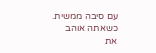עם סיבה ממשית. כשאתה אוהב את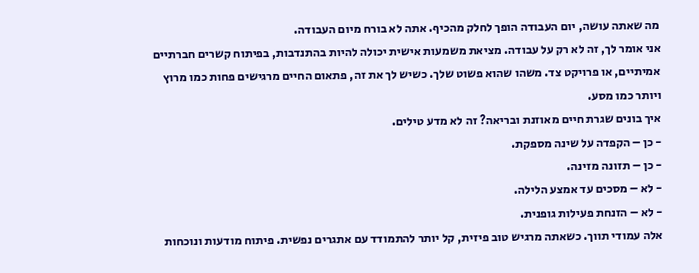מה שאתה עושה, יום העבודה הופך לחלק מהכיף. אתה לא בורח מיום העבודה.
אני אומר לך, זה לא רק על עבודה. מציאת משמעות אישית יכולה להיות בהתנדבות, בפיתוח קשרים חברתיים אמיתיים, או פרויקט צד. משהו שהוא פשוט שלך. כשיש לך את זה, פתאום החיים מרגישים פחות כמו מרוץ ויותר כמו מסע.
איך בונים שגרת חיים מאוזנת ובריאה? זה לא מדע טילים.
- כן – הקפדה על שינה מספקת.
- כן – תזונה מזינה.
- לא – מסכים עד אמצע הלילה.
- לא – הזנחת פעילות גופנית.
אלה עמודי תווך. כשאתה מרגיש טוב פיזית, קל יותר להתמודד עם אתגרים נפשית. פיתוח מודעות ונוכחות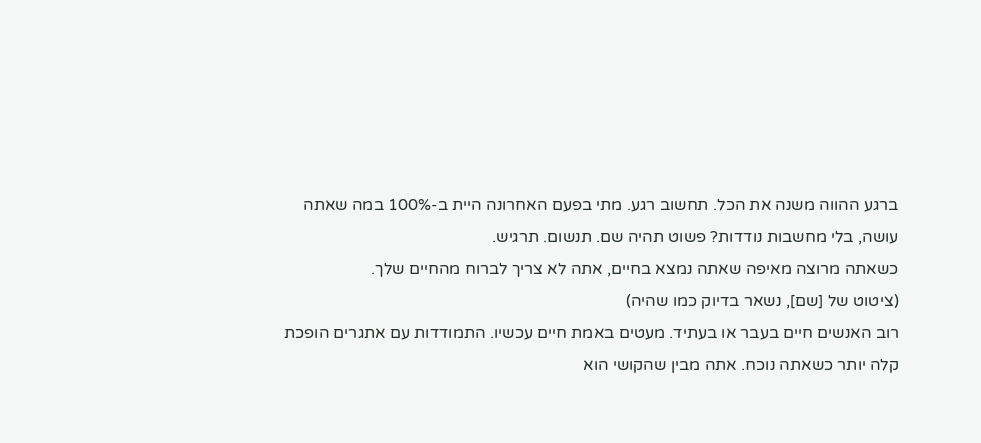ברגע ההווה משנה את הכל. תחשוב רגע. מתי בפעם האחרונה היית ב-100% במה שאתה עושה, בלי מחשבות נודדות? פשוט תהיה שם. תנשום. תרגיש.
כשאתה מרוצה מאיפה שאתה נמצא בחיים, אתה לא צריך לברוח מהחיים שלך.
(ציטוט של [שם], נשאר בדיוק כמו שהיה)
רוב האנשים חיים בעבר או בעתיד. מעטים באמת חיים עכשיו. התמודדות עם אתגרים הופכת קלה יותר כשאתה נוכח. אתה מבין שהקושי הוא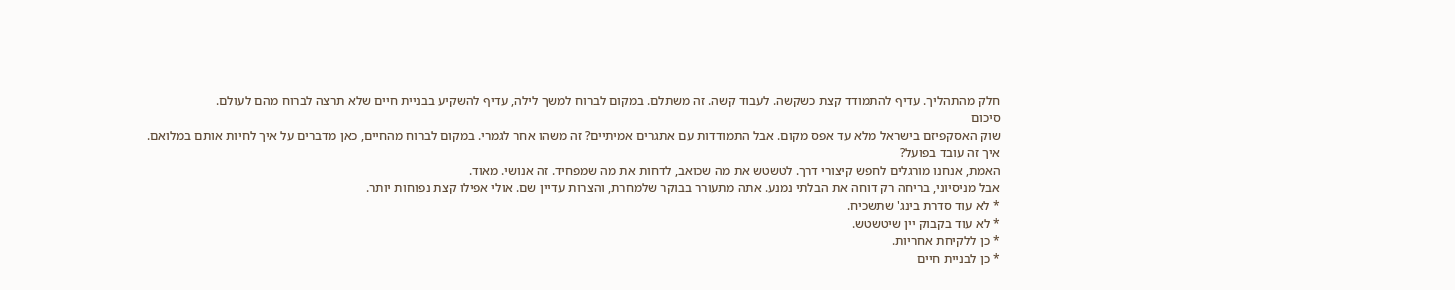חלק מהתהליך. עדיף להתמודד קצת כשקשה. לעבוד קשה. זה משתלם. במקום לברוח למשך לילה, עדיף להשקיע בבניית חיים שלא תרצה לברוח מהם לעולם.
סיכום
שוק האסקפיזם בישראל מלא עד אפס מקום. אבל התמודדות עם אתגרים אמיתיים? זה משהו אחר לגמרי. במקום לברוח מהחיים, כאן מדברים על איך לחיות אותם במלואם.
איך זה עובד בפועל?
האמת, אנחנו מורגלים לחפש קיצורי דרך. לטשטש את מה שכואב, לדחות את מה שמפחיד. זה אנושי. מאוד.
אבל מניסיוני, בריחה רק דוחה את הבלתי נמנע. אתה מתעורר בבוקר שלמחרת, והצרות עדיין שם. אולי אפילו קצת נפוחות יותר.
* לא עוד סדרת בינג' שתשכיח.
* לא עוד בקבוק יין שיטשטש.
* כן ללקיחת אחריות.
* כן לבניית חיים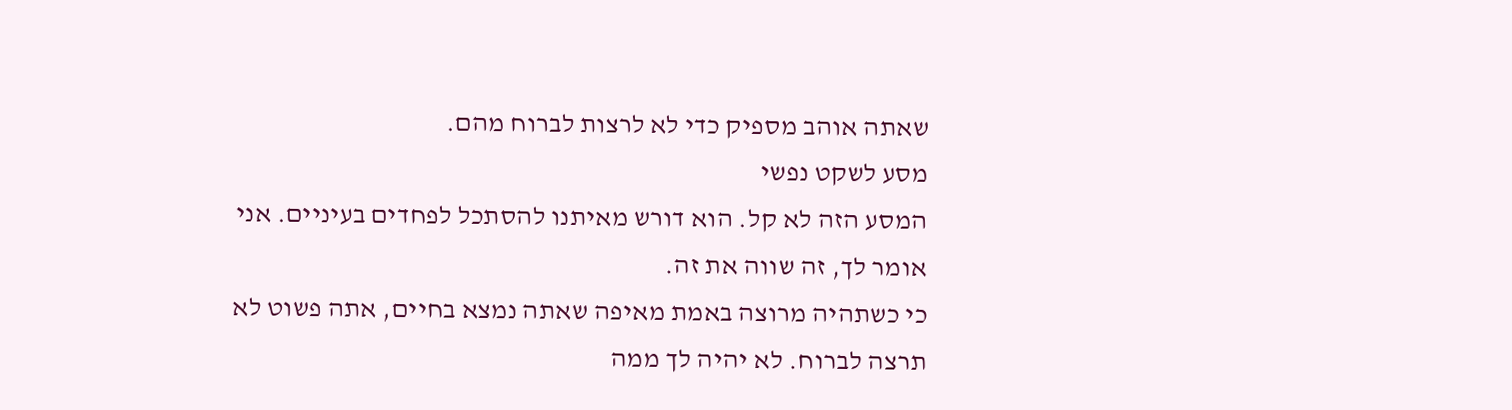שאתה אוהב מספיק כדי לא לרצות לברוח מהם.
מסע לשקט נפשי
המסע הזה לא קל. הוא דורש מאיתנו להסתכל לפחדים בעיניים. אני אומר לך, זה שווה את זה.
כי כשתהיה מרוצה באמת מאיפה שאתה נמצא בחיים, אתה פשוט לא תרצה לברוח. לא יהיה לך ממה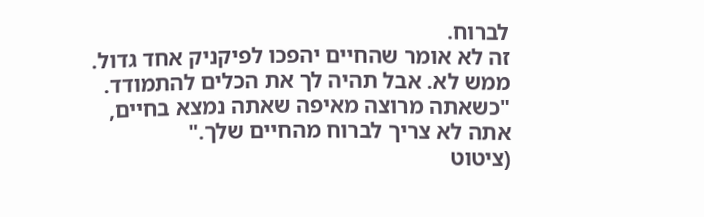לברוח.
זה לא אומר שהחיים יהפכו לפיקניק אחד גדול. ממש לא. אבל תהיה לך את הכלים להתמודד.
"כשאתה מרוצה מאיפה שאתה נמצא בחיים, אתה לא צריך לברוח מהחיים שלך."
(ציטוט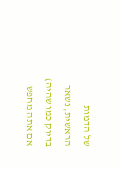של הדמות הראשית, נשאר בדיוק כמו שהיה)
אם אתה מחפש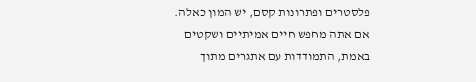פלסטרים ופתרונות קסם, יש המון כאלה. אם אתה מחפש חיים אמיתיים ושקטים באמת, התמודדות עם אתגרים מתוך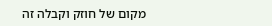מקום של חוזק וקבלה זה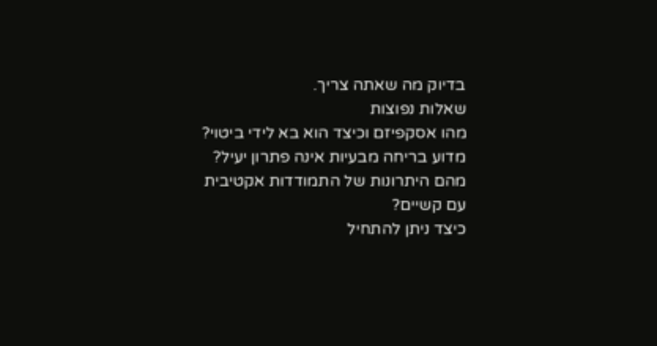בדיוק מה שאתה צריך.
שאלות נפוצות
מהו אסקפיזם וכיצד הוא בא לידי ביטוי?
מדוע בריחה מבעיות אינה פתרון יעיל?
מהם היתרונות של התמודדות אקטיבית עם קשיים?
כיצד ניתן להתחיל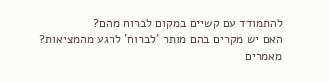להתמודד עם קשיים במקום לברוח מהם?
האם יש מקרים בהם מותר 'לברוח' לרגע מהמציאות?
מאמרים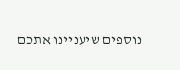נוספים שיעניינו אתכם